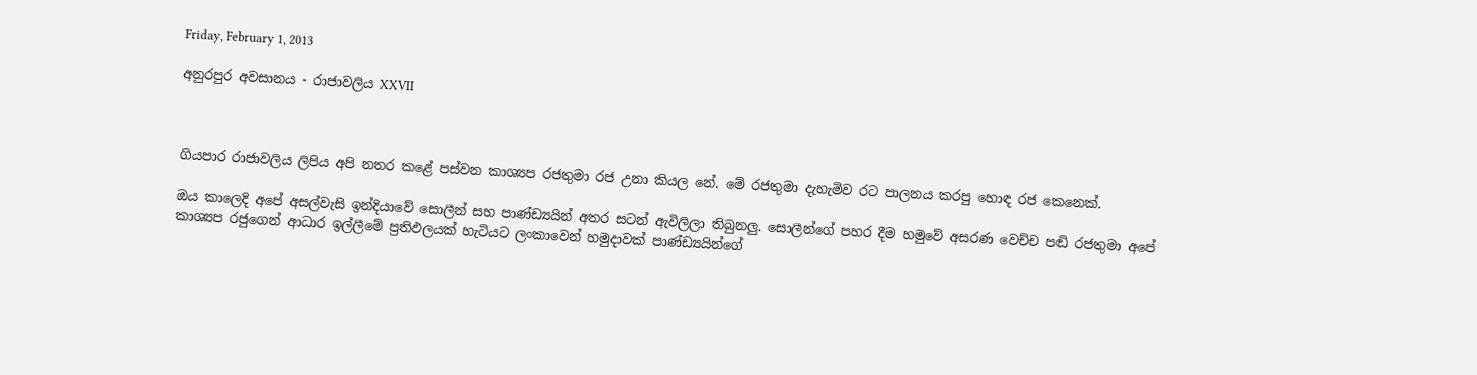Friday, February 1, 2013

අනුරපුර අවසානය - රාජාවලිය XXVII



ගියපාර රාජාවලිය ලිපිය අපි නතර කළේ පස්වන කාශ්‍යප රජතුමා රජ උනා කියල නේ. මේ රජතුමා දැහැමිව රට පාලනය කරපු හොඳ රජ කෙනෙක්.

ඔය කාලෙදි අපේ අසල්වැසි ඉන්දියාවේ සොලීන් සහ පාණ්ඩ්‍යයින් අතර සටන් ඇවිලිලා තිබුනලු. සොලීන්ගේ පහර දීම හමුවේ අසරණ වෙච්ච පඬි රජතුමා අපේ කාශ්‍යප රජුගෙන් ආධාර ඉල්ලීමේ ප්‍රතිඵලයක් හැටියට ලංකාවෙන් හමුදාවක් පාණ්ඩ්‍යයින්ගේ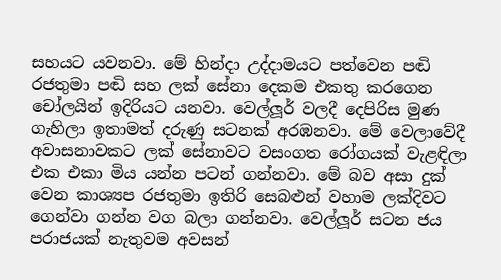සහයට යවනවා. මේ හින්දා උද්දාමයට පත්වෙන පඬි රජතුමා පඬි සහ ලක් සේනා දෙකම එකතු කරගෙන චෝලයින් ඉදිරියට යනවා. වෙල්ලූර් වලදී දෙපිරිස මුණ ගැහිලා ඉතාමත් දරුණු සටනක් අරඹනවා. මේ වෙලාවේදී අවාසනාවකට ලක් සේනාවට වසංගත රෝගයක් වැළඳිලා එක එකා මිය යන්න පටන් ගන්නවා. මේ බව අසා දුක් වෙන කාශ්‍යප රජතුමා ඉතිරි සෙබළුන් වහාම ලක්දිවට ගෙන්වා ගන්න වග බලා ගන්නවා. වෙල්ලූර් සටන ජය පරාජයක් නැතුවම අවසන්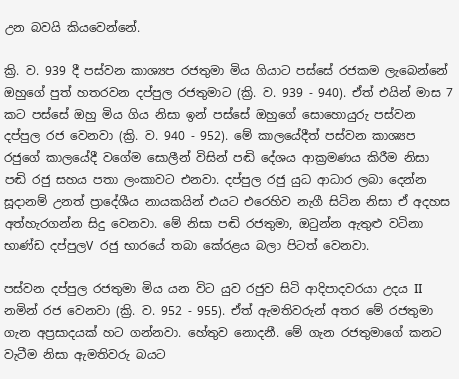උන බවයි කියවෙන්නේ.

ක්‍රි. ව. 939 දී පස්වන කාශ්‍යප රජතුමා මිය ගියාට පස්සේ රජකම ලැබෙන්නේ ඔහුගේ පුත් හතරවන දප්පුල රජතුමාට (ක්‍රි. ව. 939 - 940). ඒත් එයින් මාස 7 කට පස්සේ ඔහු මිය ගිය නිසා ඉන් පස්සේ ඔහුගේ සොහොයුරු පස්වන දප්පුල රජ වෙනවා (ක්‍රි. ව. 940 - 952). මේ කාලයේදීත් පස්වන කාශ්‍යප රජුගේ කාලයේදී වගේම සොලීන් විසින් පඬි දේශය ආක්‍රමණය කිරීම නිසා පඬි රජු සහය පතා ලංකාවට එනවා. දප්පුල රජු යුධ ආධාර ලබා දෙන්න සූදානම් උනත් ප්‍රාදේශීය නායකයින් එයට එරෙහිව නැගී සිටින නිසා ඒ අදහස අත්හැරගන්න සිදු වෙනවා. මේ නිසා පඬි රජතුමා, ඔටුන්න ඇතුළු වටිනා භාණ්ඩ දප්පුලV රජු භාරයේ තබා කේරළය බලා පිටත් වෙනවා.

පස්වන දප්පුල රජතුමා මිය යන විට යුව රජුව සිටි ආදිපාදවරයා උදය II නමින් රජ වෙනවා (ක්‍රි. ව. 952 - 955). ඒත් ඇමතිවරුන් අතර මේ රජතුමා ගැන අප්‍රසාදයක් හට ගන්නවා. හේතුව නොදනී. මේ ගැන රජතුමාගේ කනට වැටීම නිසා ඇමතිවරු බයට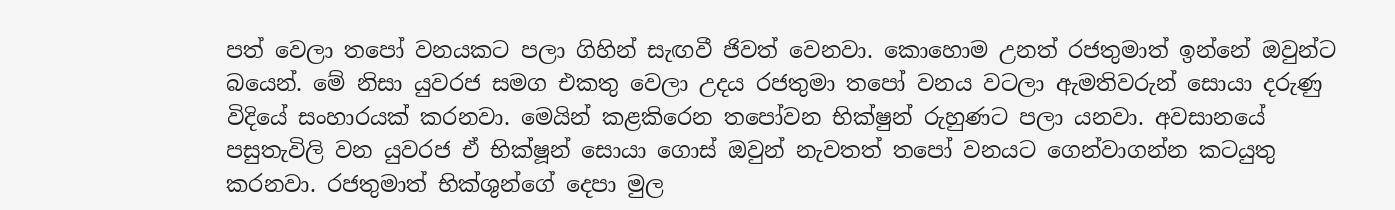පත් වෙලා තපෝ වනයකට පලා ගිහින් සැඟවී ජිවත් වෙනවා. කොහොම උනත් රජතුමාත් ඉන්නේ ඔවුන්ට බයෙන්. මේ නිසා යුවරජ සමග එකතු වෙලා උදය රජතුමා තපෝ වනය වටලා ඇමතිවරුන් සොයා දරුණු විදියේ සංහාරයක් කරනවා. මෙයින් කළකිරෙන තපෝවන භික්ෂුන් රුහුණට පලා යනවා. අවසානයේ පසුතැවිලි වන යුවරජ ඒ භික්ෂූන් සොයා ගොස් ඔවුන් නැවතත් තපෝ වනයට ගෙන්වාගන්න කටයුතු කරනවා. රජතුමාත් භික්ශුන්ගේ දෙපා මුල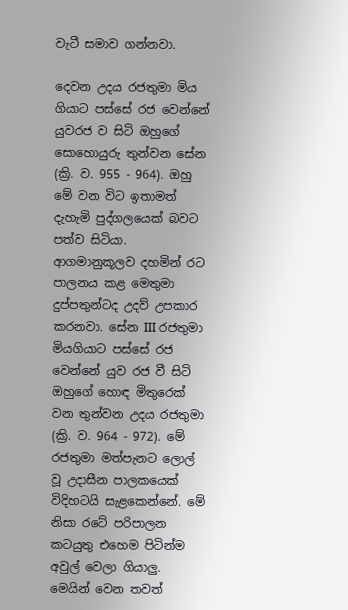වැටී සමාව ගන්නවා.

දෙවන උදය රජතුමා මිය ගියාට පස්සේ රජ වෙන්නේ යුවරජ ව සිටි ඔහුගේ සොහොයුරු තුන්වන සේන (ක්‍රි. ව. 955 - 964). ඔහු මේ වන විට ඉතාමත් දැහැමි පුද්ගලයෙක් බවට පත්ව සිටියා. ආගමානුකූලව දහමින් රට පාලනය කළ මෙතුමා දුප්පතුන්ටද උදව් උපකාර කරනවා. සේන III රජතුමා මියගියාට පස්සේ රජ වෙන්නේ යුව රජ වී සිටි ඔහුගේ හොඳ මිතුරෙක් වන තුන්වන උදය රජතුමා (ක්‍රි. ව. 964 - 972). මේ රජතුමා මත්පැනට ලොල් වූ උදාසීන පාලකයෙක් විදිහටයි සැළකෙන්නේ. මේ නිසා රටේ පරිපාලන කටයුතු එහෙම පිටින්ම අවුල් වෙලා ගියාලු. මෙයින් වෙන තවත්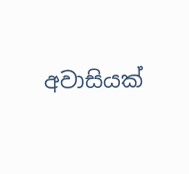අවාසියක්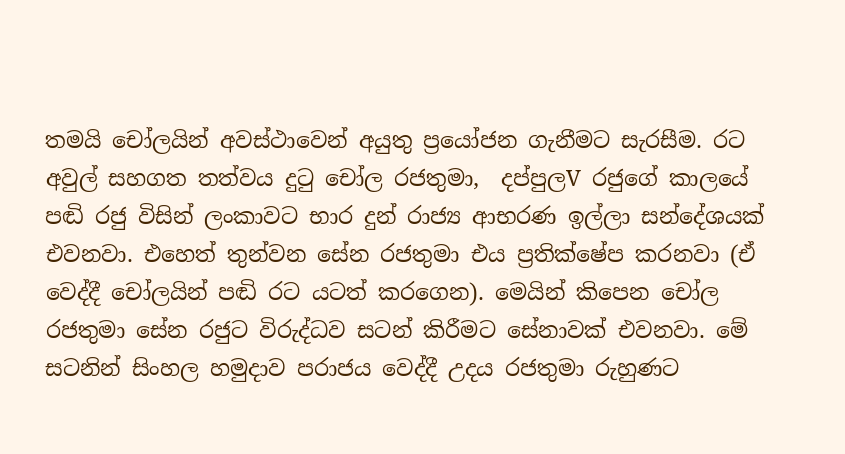තමයි චෝලයින් අවස්ථාවෙන් අයුතු ප්‍රයෝජන ගැනීමට සැරසීම. රට අවුල් සහගත තත්වය දුටු චෝල රජතුමා,  දප්පුලV රජුගේ කාලයේ පඬි රජු විසින් ලංකාවට භාර දුන් රාජ්‍ය ආභරණ ඉල්ලා සන්දේශයක් එවනවා. එහෙත් තුන්වන සේන රජතුමා එය ප්‍රතික්ෂේප කරනවා (ඒ වෙද්දී චෝලයින් පඬි රට යටත් කරගෙන). මෙයින් කිපෙන චෝල රජතුමා සේන රජුට විරුද්ධව සටන් කිරීමට සේනාවක් එවනවා. මේ සටනින් සිංහල හමුදාව පරාජය වෙද්දී උදය රජතුමා රුහුණට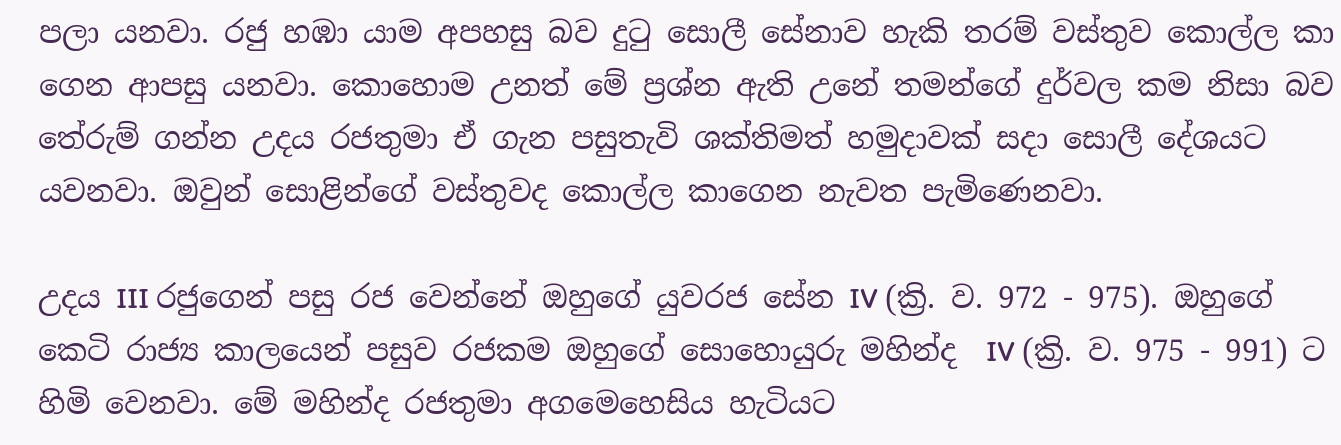පලා යනවා. රජු හඹා යාම අපහසු බව දුටු සොලී සේනාව හැකි තරම් වස්තුව කොල්ල කා ගෙන ආපසු යනවා. කොහොම උනත් මේ ප්‍රශ්න ඇති උනේ තමන්ගේ දුර්වල කම නිසා බව තේරුම් ගන්න උදය රජතුමා ඒ ගැන පසුතැවි ශක්තිමත් හමුදාවක් සදා සොලී දේශයට යවනවා. ඔවුන් සොළින්ගේ වස්තුවද කොල්ල කාගෙන නැවත පැමිණෙනවා.

උදය III රජුගෙන් පසු රජ වෙන්නේ ඔහුගේ යුවරජ සේන IV (ක්‍රි. ව. 972 - 975). ඔහුගේ කෙටි රාජ්‍ය කාලයෙන් පසුව රජකම ඔහුගේ සොහොයුරු මහින්ද  IV (ක්‍රි. ව. 975 - 991) ට හිමි වෙනවා. මේ මහින්ද රජතුමා අගමෙහෙසිය හැටියට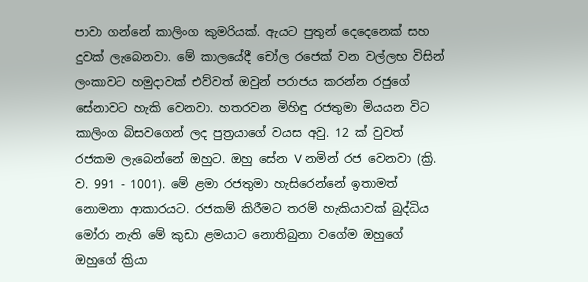පාවා ගන්නේ කාලිංග කුමරියක්. ඇයට පුතුන් දෙදෙනෙක් සහ දුවක් ලැබෙනවා. මේ කාලයේදී චෝල රජෙක් වන වල්ලභ විසින් ලංකාවට හමුදාවක් එව්වත් ඔවුන් පරාජය කරන්න රජුගේ සේනාවට හැකි වෙනවා. හතරවන මිහිඳු රජතුමා මියයන විට කාලිංග බිසවගෙන් ලද පුත්‍රයාගේ වයස අවු. 12 ක් වුවත් රජකම ලැබෙන්නේ ඔහුට. ඔහු සේන V නමින් රජ වෙනවා (ක්‍රි. ව. 991 - 1001). මේ ළමා රජතුමා හැසිරෙන්නේ ඉතාමත් නොමනා ආකාරයට. රජකම් කිරීමට තරම් හැකියාවක් බුද්ධිය මෝරා නැති මේ කුඩා ළමයාට නොතිබුනා වගේම ඔහුගේ ඔහුගේ ක්‍රියා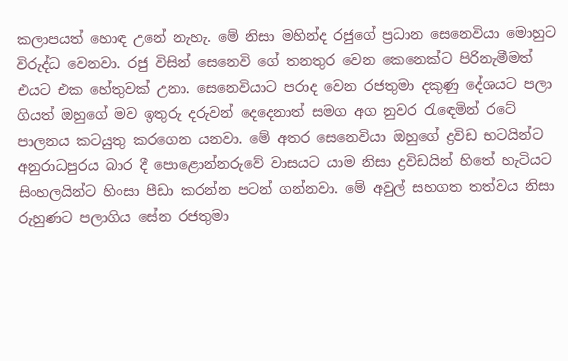කලාපයත් හොඳ උනේ නැහැ. මේ නිසා මහින්ද රජුගේ ප්‍රධාන සෙනෙවියා මොහුට විරුද්ධ වෙනවා. රජු විසින් සෙනෙවි ගේ තනතුර වෙන කෙනෙක්ට පිරිනැමීමත් එයට එක හේතුවක් උනා. සෙනෙවියාට පරාද වෙන රජතුමා දකුණු දේශයට පලා ගියත් ඔහුගේ මව ඉතුරු දරුවන් දෙදෙනාත් සමග අග නුවර රැඳෙමින් රටේ පාලනය කටයුතු කරගෙන යනවා. මේ අතර සෙනෙවියා ඔහුගේ ද්‍රවිඩ භටයින්ට අනුරාධපුරය බාර දී පොළොන්නරුවේ වාසයට යාම නිසා ද්‍රවිඩයින් හිතේ හැටියට සිංහලයින්ට හිංසා පීඩා කරන්න පටන් ගන්නවා. මේ අවුල් සහගත තත්වය නිසා රුහුණට පලාගිය සේන රජතුමා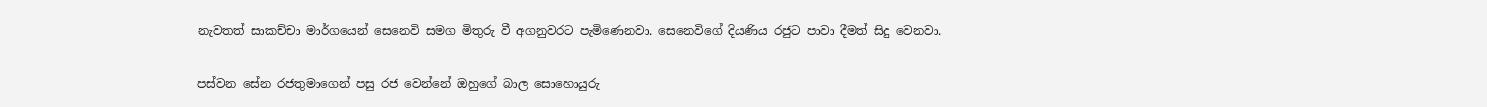නැවතත් සාකච්චා මාර්ගයෙන් සෙනෙවි සමග මිතුරු වී අගනුවරට පැමිණෙනවා. සෙනෙවිගේ දියණිය රජුට පාවා දීමත් සිදු වෙනවා.

පස්වන සේන රජතුමාගෙන් පසු රජ වෙන්නේ ඔහුගේ බාල සොහොයුරු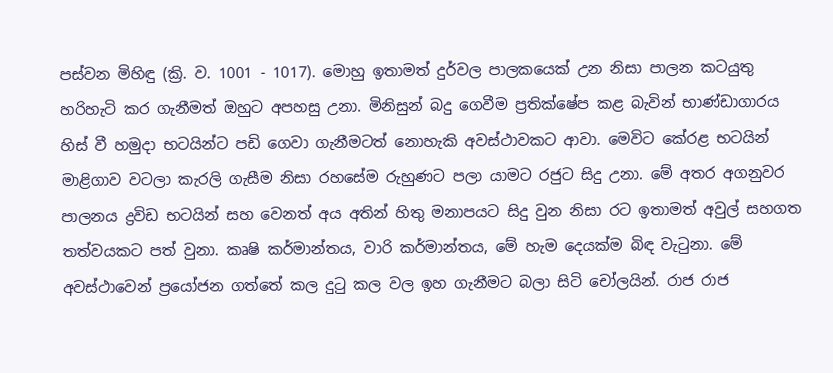පස්වන මිහිඳු (ක්‍රි. ව. 1001 - 1017). මොහු ඉතාමත් දුර්වල පාලකයෙක් උන නිසා පාලන කටයුතු හරිහැටි කර ගැනීමත් ඔහුට අපහසු උනා. මිනිසුන් බදු ගෙවීම ප්‍රතික්ෂේප කළ බැවින් භාණ්ඩාගාරය හිස් වී හමුදා භටයින්ට පඩි ගෙවා ගැනීමටත් නොහැකි අවස්ථාවකට ආවා. මෙවිට කේරළ භටයින් මාළිගාව වටලා කැරලි ගැසීම නිසා රහසේම රුහුණට පලා යාමට රජුට සිදු උනා. මේ අතර අගනුවර පාලනය ද්‍රවිඩ භටයින් සහ වෙනත් අය අතින් හිතු මනාපයට සිදු වුන නිසා රට ඉතාමත් අවුල් සහගත තත්වයකට පත් වුනා. කෘෂි කර්මාන්තය, වාරි කර්මාන්තය, මේ හැම දෙයක්ම බිඳ වැටුනා. මේ අවස්ථාවෙන් ප්‍රයෝජන ගත්තේ කල දුටු කල වල ඉහ ගැනීමට බලා සිටි චෝලයින්. රාජ රාජ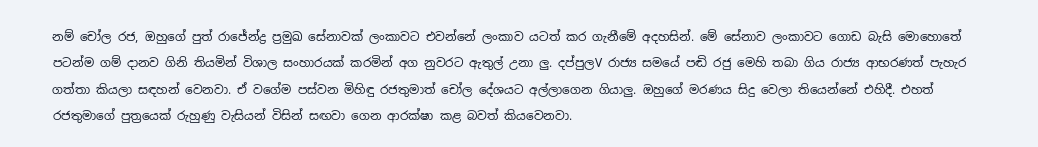නම් චෝල රජ, ඔහුගේ පුත් රාජේන්ද්‍ර ප්‍රමුඛ සේනාවක් ලංකාවට එවන්නේ ලංකාව යටත් කර ගැනීමේ අදහසින්. මේ සේනාව ලංකාවට ගොඩ බැසි මොහොතේ පටන්ම ගම් දානව ගිනි තියමින් විශාල සංහාරයක් කරමින් අග නුවරට ඇතුල් උනා ලු. දප්පුලV රාජ්‍ය සමයේ පඬි රජු මෙහි තබා ගිය රාජ්‍ය ආභරණත් පැහැර ගත්තා කියලා සඳහන් වෙනවා. ඒ වගේම පස්වන මිහිඳු රජතුමාත් චෝල දේශයට අල්ලාගෙන ගියාලු. ඔහුගේ මරණය සිදු වෙලා තියෙන්නේ එහිදී. එහත් රජතුමාගේ පුත්‍රයෙක් රුහුණු වැසියන් විසින් සඟවා ගෙන ආරක්ෂා කළ බවත් කියවෙනවා.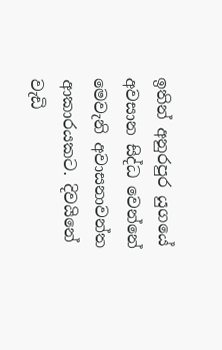ඉතින් අනුරපුර යුගයේ අවසාන සිද්ධ වෙන්නේ මෙවැනි අවාසනාවන්ත ආකාරයකට. දිවයිනේ වැඩි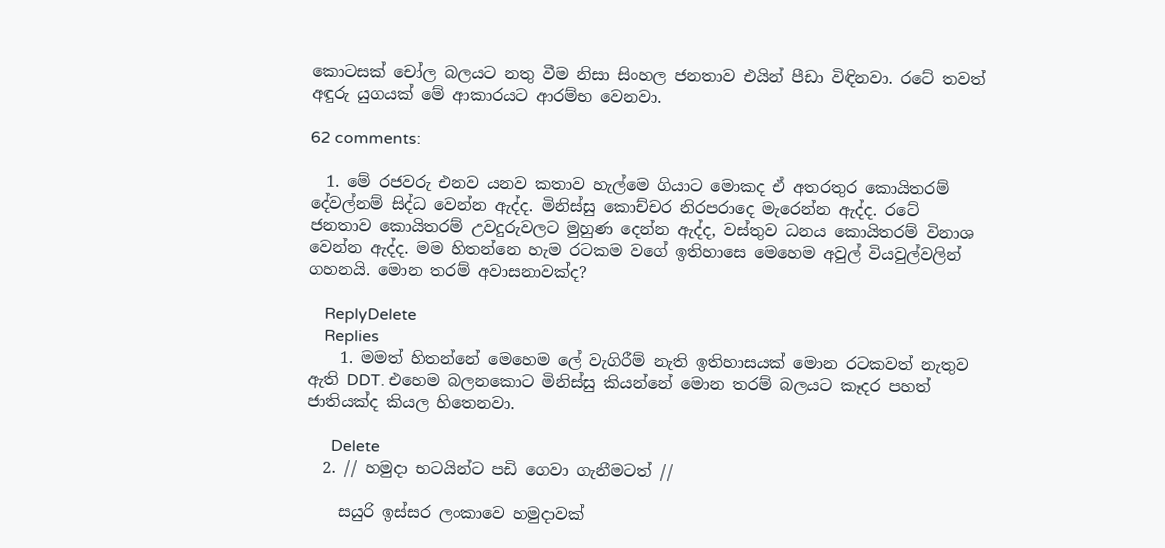කොටසක් චෝල බලයට නතු වීම නිසා සිංහල ජනතාව එයින් පීඩා විඳිනවා. රටේ තවත් අඳුරු යුගයක් මේ ආකාරයට ආරම්භ වෙනවා.

62 comments:

  1. මේ රජවරු එනව යනව කතාව හැල්මෙ ගියාට මොකද ඒ අතරතුර කොයිතරම් දේවල්නම් සිද්ධ වෙන්න ඇද්ද. මිනිස්සු කොච්චර නිරපරාදෙ මැරෙන්න ඇද්ද. රටේ ජනතාව කොයිතරම් උවදුරුවලට මුහුණ දෙන්න ඇද්ද, වස්තුව ධනය කොයිතරම් විනාශ වෙන්න ඇද්ද. මම හිතන්නෙ හැම රටකම වගේ ඉතිහාසෙ මෙහෙම අවුල් වියවුල්වලින් ගහනයි. මොන තරම් අවාසනාවක්ද?

    ReplyDelete
    Replies
    1. මමත් හිතන්නේ මෙහෙම ලේ වැගිරීම් නැති ඉතිහාසයක් මොන රටකවත් නැතුව ඇති DDT. එහෙම බලනකොට මිනිස්සු කියන්නේ මොන තරම් බලයට කෑදර පහත් ජාතියක්ද කියල හිතෙනවා.

      Delete
  2. // හමුදා භටයින්ට පඩි ගෙවා ගැනීමටත් //

    සයුරි ඉස්සර ලංකාවෙ හමුදාවක්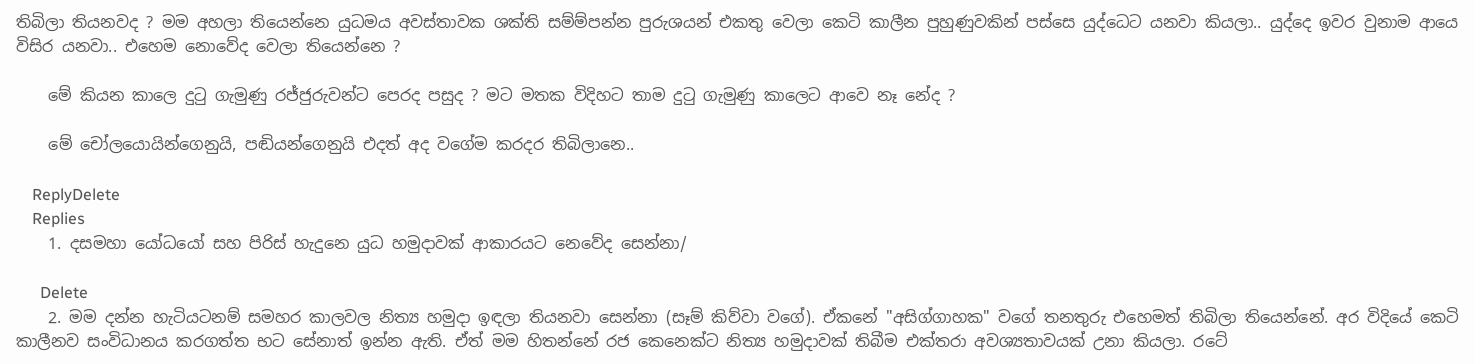තිබිලා තියනවද ? මම අහලා තියෙන්නෙ යුධමය අවස්තාවක ශක්ති සම්ම්පන්න පුරුශයන් එකතු වෙලා කෙටි කාලීන පුහුණුවකින් පස්සෙ යුද්ධෙට යනවා කියලා.. යුද්දෙ ඉවර වුනාම ආයෙ විසිර යනවා.. එහෙම නොවේද වෙලා තියෙන්නෙ ?

    මේ කියන කාලෙ දුටු ගැමුණු රජ්ජුරුවන්ට පෙරද පසුද ? මට මතක විදිහට තාම දුටු ගැමුණු කාලෙට ආවෙ නෑ නේද ?

    මේ චෝලයොයින්ගෙනුයි, පඬියන්ගෙනුයි එදත් අද වගේම කරදර තිබිලානෙ..

    ReplyDelete
    Replies
    1. දසමහා යෝධයෝ සහ පිරිස් හැදුනෙ යුධ හමුදාවක් ආකාරයට නෙවේද සෙන්නා/

      Delete
    2. මම දන්න හැටියටනම් සමහර කාලවල නිත්‍ය හමුදා ඉඳලා තියනවා සෙන්නා (සෑම් කිව්වා වගේ). ඒකනේ "අසිග්ගාහක" වගේ තනතුරු එහෙමත් තිබිලා තියෙන්නේ. අර විදියේ කෙටි කාලීනව සංවිධානය කරගත්ත භට සේනාත් ඉන්න ඇති. ඒත් මම හිතන්නේ රජ කෙනෙක්ට නිත්‍ය හමුදාවක් තිබීම එක්තරා අවශ්‍යතාවයක් උනා කියලා. රටේ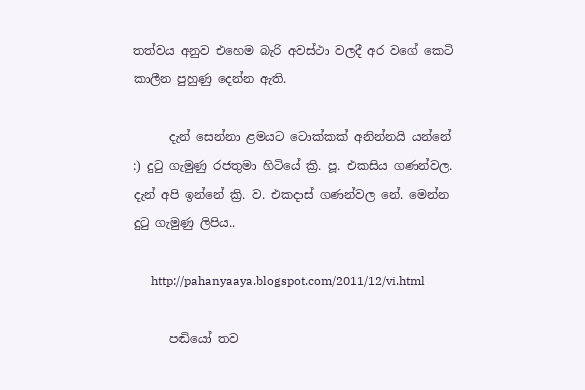තත්වය අනුව එහෙම බැරි අවස්ථා වලදී අර වගේ කෙටි කාලීන පුහුණු දෙන්න ඇති.

      දැන් සෙන්නා ළමයට ටොක්කක් අනින්නයි යන්නේ :) දුටු ගැමුණු රජතුමා හිටියේ ක්‍රි. පූ. එකසිය ගණන්වල. දැන් අපි ඉන්නේ ක්‍රි. ව. එකදාස් ගණන්වල නේ. මෙන්න දුටු ගැමුණු ලිපිය..

      http://pahanyaaya.blogspot.com/2011/12/vi.html

      පඬියෝ තව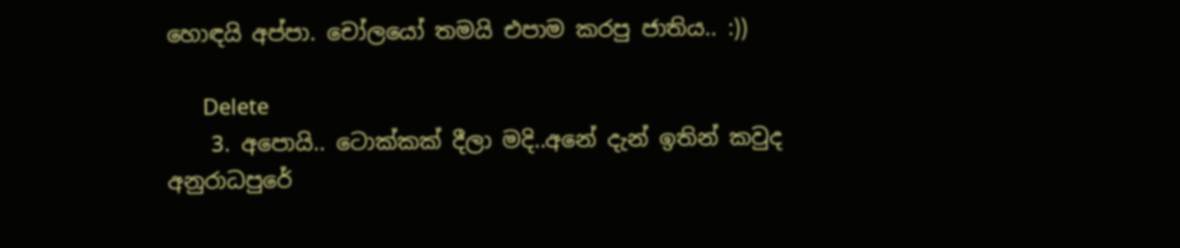හොඳයි අප්පා. චෝලයෝ තමයි එපාම කරපු ජාතිය.. :))

      Delete
    3. අපොයි.. ටොක්කක් දීලා මදි..අනේ දැන් ඉතින් කවුද අනුරාධපුරේ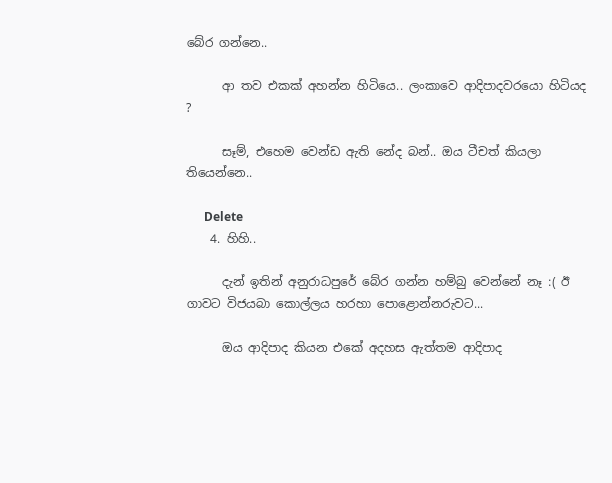බේර ගන්නෙ..

      ආ තව එකක් අහන්න හිටියෙ.. ලංකාවෙ ආදිපාදවරයො හිටියද ?

      සෑම්, එහෙම වෙන්ඩ ඇති නේද බන්.. ඔය ටීචත් කියලා තියෙන්නෙ..

      Delete
    4. හිහි..

      දැන් ඉතින් අනුරාධපුරේ බේර ගන්න හම්බු වෙන්නේ නෑ :( ඊ ගාවට විජයබා කොල්ලය හරහා පොළොන්නරුවට...

      ඔය ආදිපාද කියන එකේ අදහස ඇත්තම ආදිපාද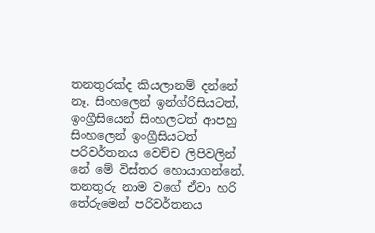තනතුරක්ද කියලානම් දන්නේ නෑ. සිංහලෙන් ඉන්ග්රිසියටත්, ඉංග්‍රීසියෙන් සිංහලටත් ආපහු සිංහලෙන් ඉංග්‍රීසියටත් පරිවර්තනය වෙච්ච ලිපිවලින් නේ මේ විස්තර හොයාගන්නේ. තනතුරු නාම වගේ ඒවා හරි තේරුමෙන් පරිවර්තනය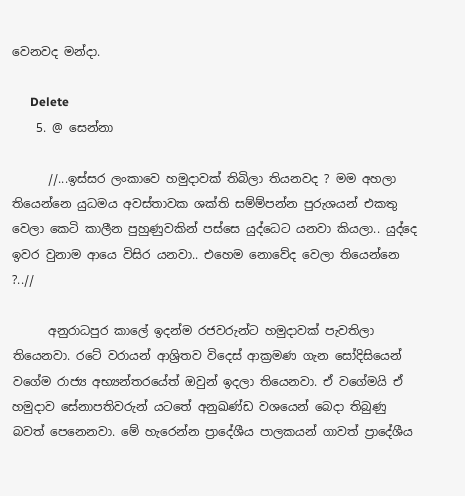වෙනවද මන්දා.

      Delete
    5. @ සෙන්නා

      //...ඉස්සර ලංකාවෙ හමුදාවක් තිබිලා තියනවද ? මම අහලා තියෙන්නෙ යුධමය අවස්තාවක ශක්ති සම්ම්පන්න පුරුශයන් එකතු වෙලා කෙටි කාලීන පුහුණුවකින් පස්සෙ යුද්ධෙට යනවා කියලා.. යුද්දෙ ඉවර වුනාම ආයෙ විසිර යනවා.. එහෙම නොවේද වෙලා තියෙන්නෙ ?..//

      අනුරාධපුර කාලේ ඉදන්ම රජවරුන්ට හමුදාවක් පැවතිලා තියෙනවා. රටේ වරායන් ආශ්‍රිතව විදෙස් ආක්‍රමණ ගැන සෝදිසියෙන් වගේම රාජ්‍ය අභ්‍යන්තරයේත් ඔවුන් ඉදලා තියෙනවා. ඒ වගේමයි ඒ හමුදාව සේනාපතිවරුන් යටතේ අනුඛණ්ඩ වශයෙන් බෙදා තිබුණු බවත් පෙනෙනවා. මේ හැරෙන්න ප්‍රාදේශීය පාලකයන් ගාවත් ප්‍රාදේශීය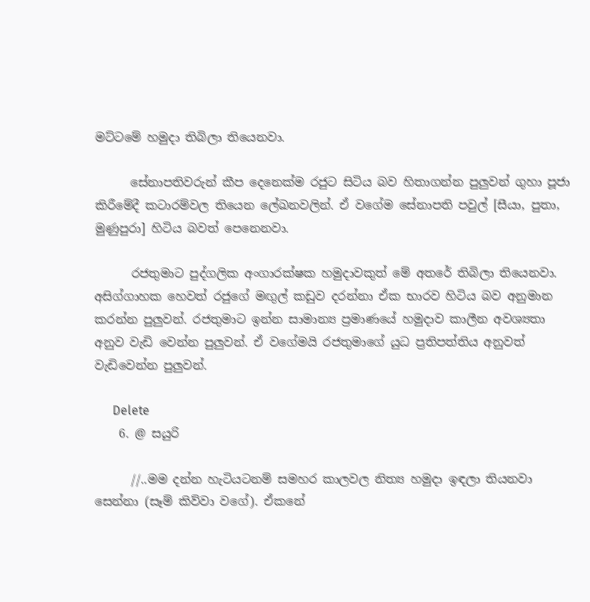මට්ටමේ හමුදා තිබිලා තියෙනවා.

      සේනාපතිවරුන් කීප දෙනෙක්ම රජුට සිටිය බව හිතාගන්න පුලුවන් ගුහා පූජා කිරීමේදී කටාරම්වල තියෙන ලේඛනවලින්. ඒ වගේම සේනාපති පවුල් [සීයා, පුතා, මුණුපුරා] හිටිය බවත් පෙනෙනවා.

      රජතුමාට පුද්ගලික අංගාරක්ෂක හමුදාවකුත් මේ අතරේ තිබිලා තියෙනවා. අසිග්ගාහක හෙවත් රජුගේ මඟුල් කඩුව දරන්නා ඒක භාරව හිටිය බව අනුමාන කරන්න පුලුවන්. රජතුමාට ඉන්න සාමාන්‍ය ප්‍රමාණයේ හමුදාව කාලීන අවශ්‍යතා අනුව වැඩි වෙන්න පුලුවන්. ඒ වගේමයි රජතුමාගේ යුධ ප්‍රතිපත්තිය අනුවත් වැඩිවෙන්න පුලුවන්.

      Delete
    6. @ සයුරි

      //..මම දන්න හැටියටනම් සමහර කාලවල නිත්‍ය හමුදා ඉඳලා තියනවා සෙන්නා (සෑම් කිව්වා වගේ). ඒකනේ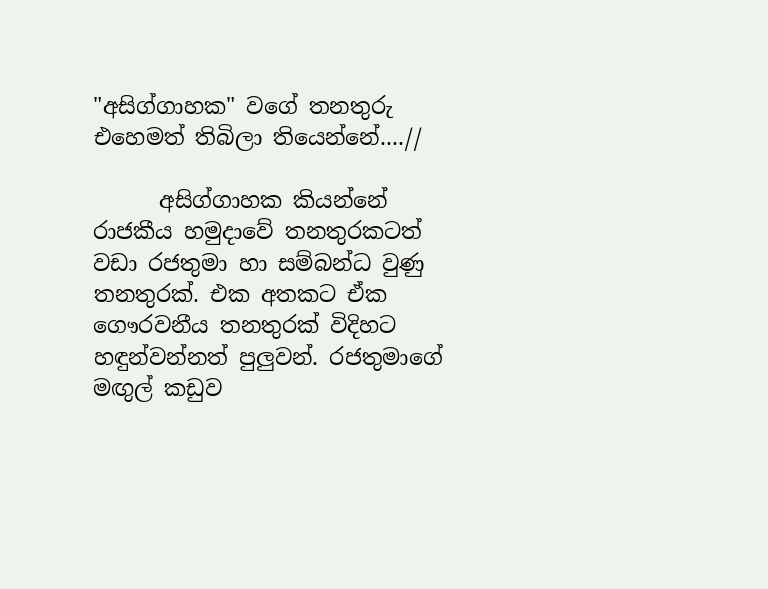"අසිග්ගාහක" වගේ තනතුරු එහෙමත් තිබිලා තියෙන්නේ....//

      අසිග්ගාහක කියන්නේ රාජකීය හමුදාවේ තනතුරකටත් වඩා රජතුමා හා සම්බන්ධ වුණු තනතුරක්. එක අතකට ඒක ගෞරවනීය තනතුරක් විදිහට හඳුන්වන්නත් පුලුවන්. රජතුමාගේ මඟුල් කඩුව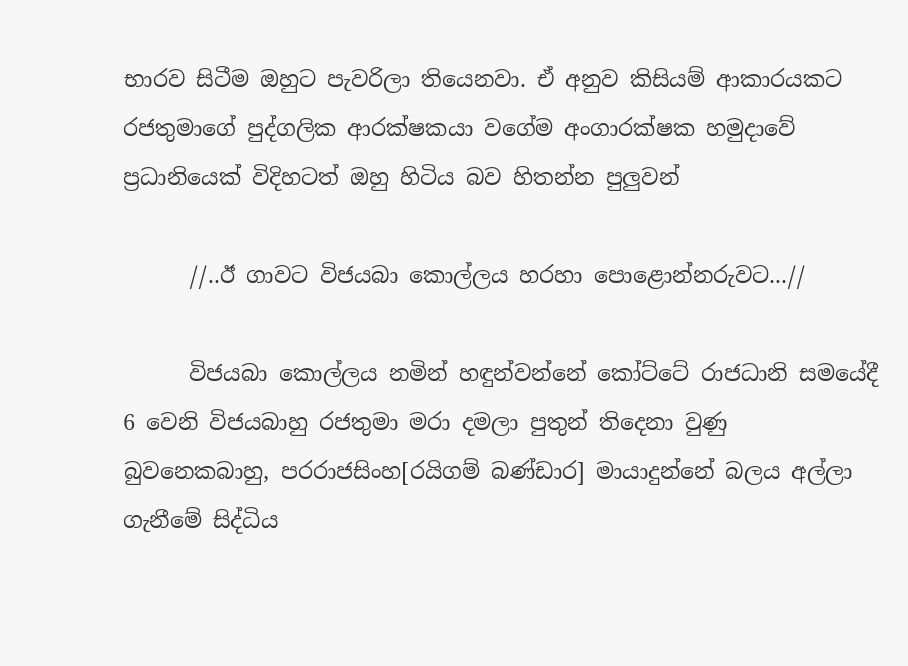භාරව සිටීම ඔහුට පැවරිලා තියෙනවා. ඒ අනුව කිසියම් ආකාරයකට රජතුමාගේ පුද්ගලික ආරක්ෂකයා වගේම අංගාරක්ෂක හමුදාවේ ප්‍රධානියෙක් විදිහටත් ඔහු හිටිය බව හිතන්න පුලුවන්

      //..ඊ ගාවට විජයබා කොල්ලය හරහා පොළොන්නරුවට...//

      විජයබා කොල්ලය නමින් හඳුන්වන්නේ කෝට්ටේ රාජධානි සමයේදී 6 වෙනි විජයබාහු රජතුමා මරා දමලා පුතුන් තිදෙනා වුණු බුවනෙකබාහු, පරරාජසිංහ[රයිගම් බණ්ඩාර] මායාදුන්නේ බලය අල්ලා ගැනීමේ සිද්ධිය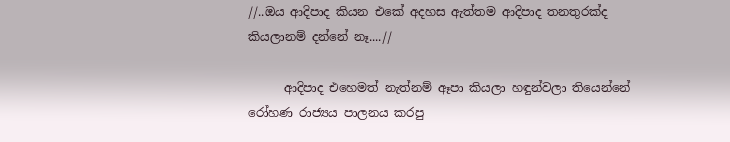//..ඔය ආදිපාද කියන එකේ අදහස ඇත්තම ආදිපාද තනතුරක්ද කියලානම් දන්නේ නෑ....//

      ආදිපාද එහෙමත් නැත්නම් ඈපා කියලා හඳුන්වලා තියෙන්නේ රෝහණ රාජ්‍යය පාලනය කරපු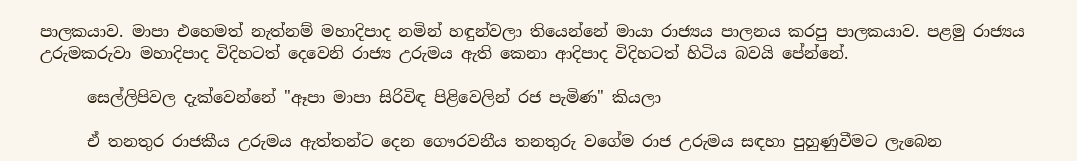පාලකයාව. මාපා එහෙමත් නැත්නම් මහාදිපාද නමින් හඳුන්වලා තියෙන්නේ මායා රාජ්‍යය පාලනය කරපු පාලකයාව. පළමු රාජ්‍යය උරුමකරුවා මහාදිපාද විදිහටත් දෙවෙනි රාජ්‍ය උරුමය ඇති කෙනා ආදිපාද විදිහටත් හිටිය බවයි පේන්නේ.

      සෙල්ලිපිවල දැක්වෙන්නේ "ඈපා මාපා සිරිවිඳ පිළිවෙලින් රජ පැමිණ" කියලා

      ඒ තනතුර රාජකීය උරුමය ඇත්තන්ට දෙන ගෞරවනීය තනතුරු වගේම රාජ උරුමය සඳහා පුහුණුවීමට ලැබෙන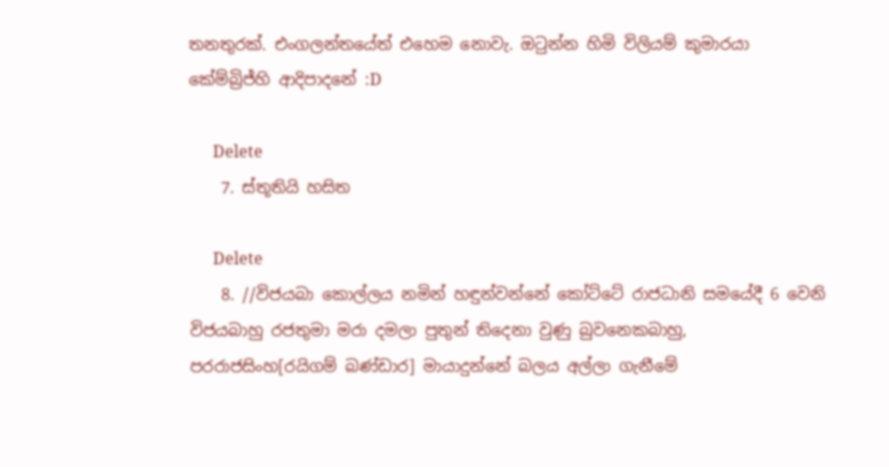තනතුරක්. එංගලන්තයේත් එහෙම නොවැ. ඔටුන්න හිමි විලියම් කුමාරයා කේම්බ්‍රිජ්හි ආදිපාදනේ :D

      Delete
    7. ස්තූතියි හසිත

      Delete
    8. //විජයබා කොල්ලය නමින් හඳුන්වන්නේ කෝට්ටේ රාජධානි සමයේදී 6 වෙනි විජයබාහු රජතුමා මරා දමලා පුතුන් තිදෙනා වුණු බුවනෙකබාහු, පරරාජසිංහ[රයිගම් බණ්ඩාර] මායාදුන්නේ බලය අල්ලා ගැනීමේ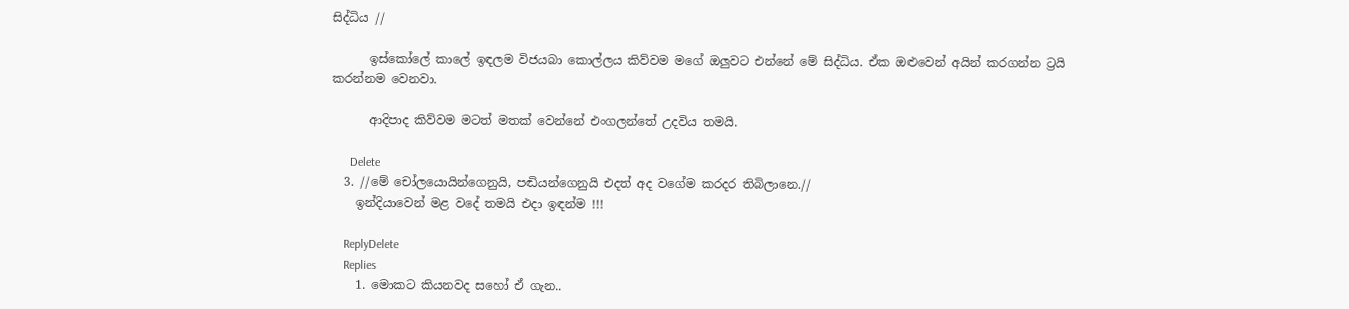සිද්ධිය //

      ඉස්කෝලේ කාලේ ඉඳලම විජයබා කොල්ලය කිව්වම මගේ ඔලුවට එන්නේ මේ සිද්ධිය. ඒක ඔළුවෙන් අයින් කරගන්න ට්‍රයි කරන්නම වෙනවා.

      ආදිපාද කිව්වම මටත් මතක් වෙන්නේ එංගලන්තේ උදවිය තමයි.

      Delete
  3. //මේ චෝලයොයින්ගෙනුයි, පඬියන්ගෙනුයි එදත් අද වගේම කරදර තිබිලානෙ.//
    ඉන්දියාවෙන් මළ වදේ තමයි එදා ඉඳන්ම !!!

    ReplyDelete
    Replies
    1. මොකට කියනවද සහෝ ඒ ගැන..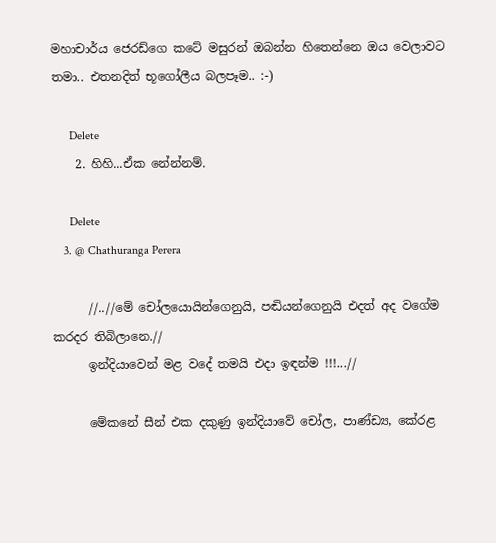මහාචාර්ය ජෙරඩ්ගෙ කටේ මසුරන් ඔබන්න හිතෙන්නෙ ඔය වෙලාවට තමා.. එතනදිත් භූගෝලීය බලපෑම.. :-)

      Delete
    2. හිහි...ඒක නේන්නම්.

      Delete
    3. @ Chathuranga Perera

      //..//මේ චෝලයොයින්ගෙනුයි, පඬියන්ගෙනුයි එදත් අද වගේම කරදර තිබිලානෙ.//
      ඉන්දියාවෙන් මළ වදේ තමයි එදා ඉඳන්ම !!!...//

      මේකනේ සීන් එක දකුණු ඉන්දියාවේ චෝල, පාණ්ඩ්‍ය, කේරළ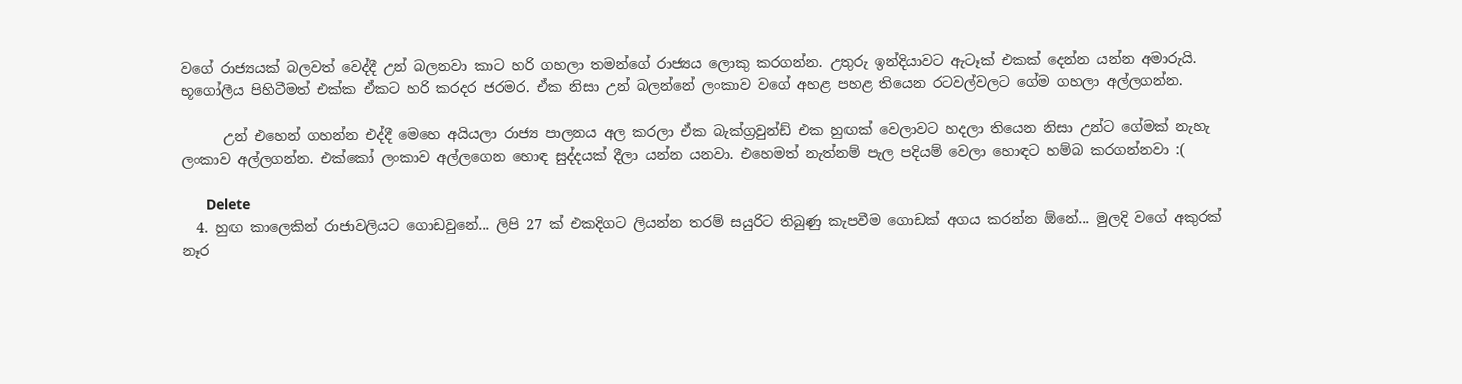වගේ රාජ්‍යයක් බලවත් වෙද්දී උන් බලනවා කාට හරි ගහලා තමන්ගේ රාජ්‍යය ලොකු කරගන්න. උතුරු ඉන්දියාවට ඇටෑක් එකක් දෙන්න යන්න අමාරුයි. භූගෝලීය පිහිටීමත් එක්ක ඒකට හරි කරදර ජරමර. ඒක නිසා උන් බලන්නේ ලංකාව වගේ අහළ පහළ තියෙන රටවල්වලට ගේම ගහලා අල්ලගන්න.

      උන් එහෙන් ගහන්න එද්දී මෙහෙ අයියලා රාජ්‍ය පාලනය අල කරලා ඒක බැක්ග්‍රවුන්ඩ් එක හුඟක් වෙලාවට හදලා තියෙන නිසා උන්ට ගේමක් නැහැ ලංකාව අල්ලගන්න. එක්කෝ ලංකාව අල්ලගෙන හොඳ සුද්දයක් දීලා යන්න යනවා. එහෙමත් නැත්නම් පැල පදියම් වෙලා හොඳට හම්බ කරගන්නවා :(

      Delete
  4. හුඟ කාලෙකින් රාජාවලියට ගොඩවුනේ... ලිපි 27 ක් එකදිගට ලියන්න තරම් සයුරිට තිබුණු කැපවීම ගොඩක් අගය කරන්න ඕනේ... මුලදි වගේ අකුරක් නෑර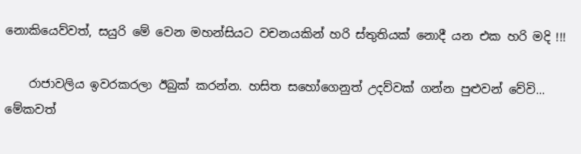නොකියෙව්වත්, සයුරි මේ වෙන මහන්සියට වචනයකින් හරි ස්තුතියක් නොදී යන එක හරි මදි !!!

    රාජාවලිය ඉවරකරලා ඊබුක් කරන්න. හසිත සහෝගෙනුත් උදව්වක් ගන්න පුළුවන් වේවි... මේකවත්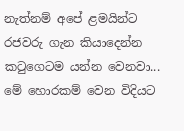නැත්නම් අපේ ළමයින්ට රජවරු ගැන කියාදෙන්න කටුගෙටම යන්න වෙනවා... මේ හොරකම් වෙන විදියට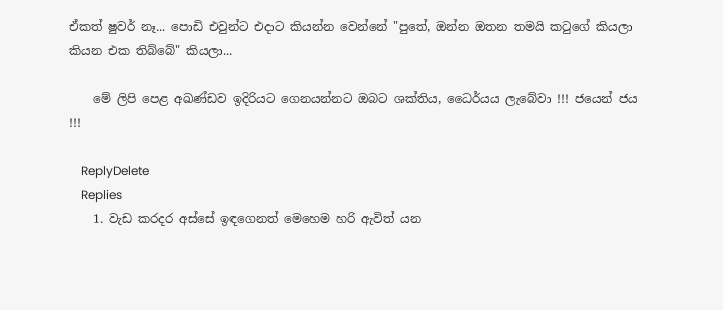ඒකත් ෂුවර් නෑ... පොඩි එවුන්ට එදාට කියන්න වෙන්නේ "පුතේ, ඔන්න ඔතන තමයි කටුගේ කියලා කියන එක තිබ්බේ" කියලා...

    මේ ලිපි පෙළ අඛණ්ඩව ඉදිරියට ගෙනයන්නට ඔබට ශක්තිය, ධෛර්යය ලැබේවා !!! ජයෙන් ජය !!!

    ReplyDelete
    Replies
    1. වැඩ කරදර අස්සේ ඉඳගෙනත් මෙහෙම හරි ඇවිත් යන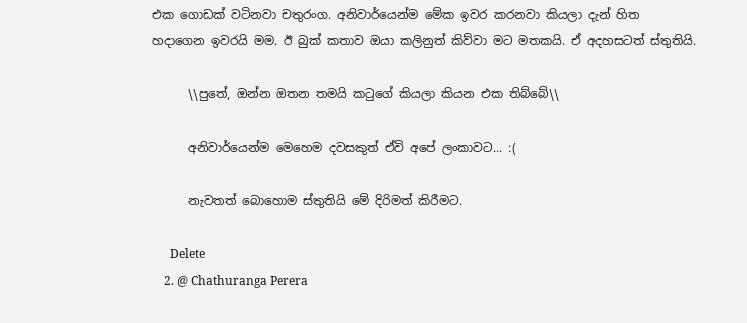එක ගොඩක් වටිනවා චතුරංග. අනිවාර්යෙන්ම මේක ඉවර කරනවා කියලා දැන් හිත හදාගෙන ඉවරයි මම. ඊ බුක් කතාව ඔයා කලිනුත් කිව්වා මට මතකයි. ඒ අදහසටත් ස්තුතියි.

      \\පුතේ, ඔන්න ඔතන තමයි කටුගේ කියලා කියන එක තිබ්බේ\\

      අනිවාර්යෙන්ම මෙහෙම දවසකුත් ඒවි අපේ ලංකාවට... :(

      නැවතත් බොහොම ස්තුතියි මේ දිරිමත් කිරීමට.

      Delete
    2. @ Chathuranga Perera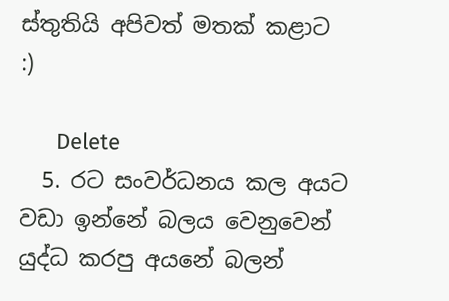ස්තුතියි අපිවත් මතක් කළාට :)

      Delete
  5. රට සංවර්ධනය කල අයට වඩා ඉන්නේ බලය වෙනුවෙන් යුද්ධ කරපු අයනේ බලන්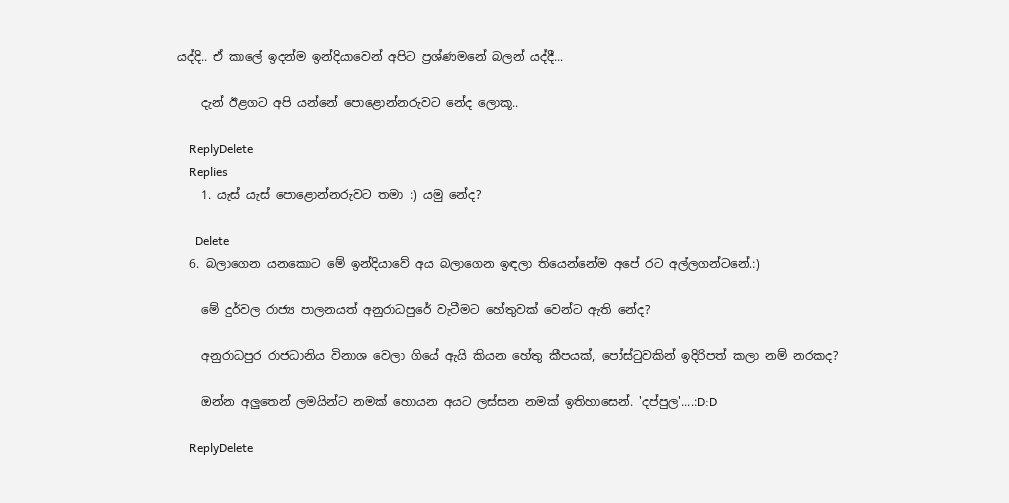යද්දි.. ඒ කාලේ ඉදන්ම ඉන්දියාවෙන් අපිට ප්‍රශ්ණමනේ බලන් යද්දී...

    දැන් ඊළගට අපි යන්නේ පොළොන්නරුවට නේද ලොකූ..

    ReplyDelete
    Replies
    1. යැස් යැස් පොළොන්නරුවට තමා :) යමු නේද?

      Delete
  6. බලාගෙන යනකොට මේ ඉන්දියාවේ අය බලාගෙන ඉඳලා තියෙන්නේම අපේ රට අල්ලගන්ටනේ.:)

    මේ දුර්වල රාජ්‍ය පාලනයත් අනුරාධපුරේ වැටීමට හේතුවක් වෙන්ට ඇති නේද?

    අනුරාධපුර රාජධානිය විනාශ වෙලා ගියේ ඇයි කියන හේතු කීපයක්, පෝස්ටුවකින් ඉදිරිපත් කලා නම් නරකද?

    ඔන්න අලුතෙන් ලමයින්ට නමක් හොයන අයට ලස්සන නමක් ඉතිහාසෙන්. 'දප්පුල'....:D:D

    ReplyDelete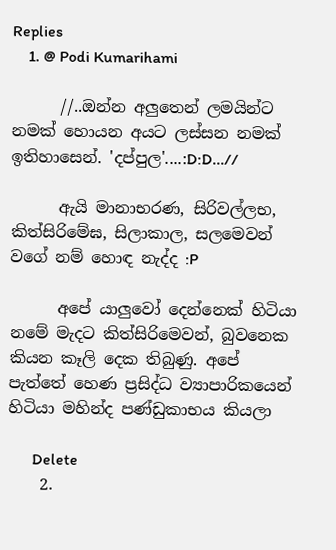Replies
    1. @ Podi Kumarihami

      //..ඔන්න අලුතෙන් ලමයින්ට නමක් හොයන අයට ලස්සන නමක් ඉතිහාසෙන්. 'දප්පුල'....:D:D...//

      ඇයි මානාභරණ, සිරිවල්ලභ, කිත්සිරිමේඝ, සිලාකාල, සලමෙවන් වගේ නම් හොඳ නැද්ද :P

      අපේ යාලුවෝ දෙන්නෙක් හිටියා නමේ මැදට කිත්සිරිමෙවන්, බුවනෙක කියන කෑලි දෙක තිබුණු. අපේ පැත්තේ හෙණ ප්‍රසිද්ධ ව්‍යාපාරිකයෙන් හිටියා මහින්ද පණ්ඩුකාභය කියලා

      Delete
    2.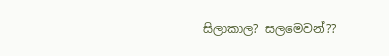සිලාකාල? සලමෙවන්??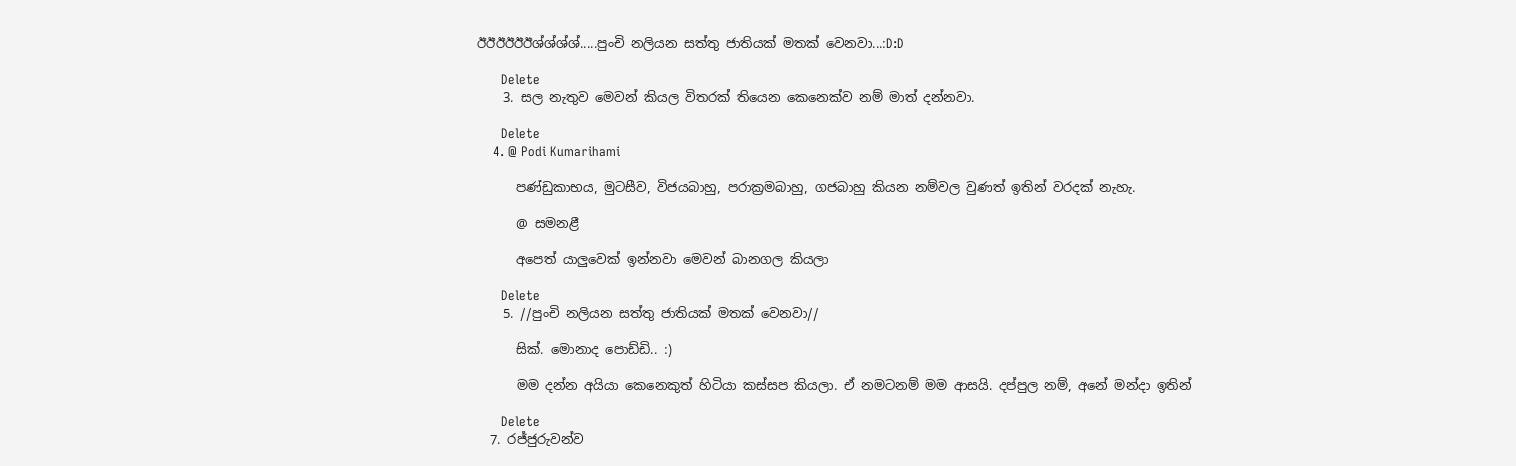ඊඊඊඊඊඊශ්ශ්ශ්ශ්.....පුංචි නලියන සත්තු ජාතියක් මතක් වෙනවා...:D:D

      Delete
    3. සල නැතුව මෙවන් කියල විතරක් තියෙන කෙනෙක්ව නම් මාත් දන්නවා.

      Delete
    4. @ Podi Kumarihami

      පණ්ඩුකාභය, මුටසීව, විජයබාහු, පරාක්‍රමබාහු, ගජබාහු කියන නම්වල වුණත් ඉතින් වරදක් නැහැ.

      @ සමනළී

      අපෙත් යාලුවෙක් ඉන්නවා මෙවන් බානගල කියලා

      Delete
    5. //පුංචි නලියන සත්තු ජාතියක් මතක් වෙනවා//

      සික්. මොනාද පොඩ්ඩි.. :)

      මම දන්න අයියා කෙනෙකුත් හිටියා කස්සප කියලා. ඒ නමටනම් මම ආසයි. දප්පුල නම්, අනේ මන්දා ඉතින්

      Delete
  7. රජ්ජුරුවන්ව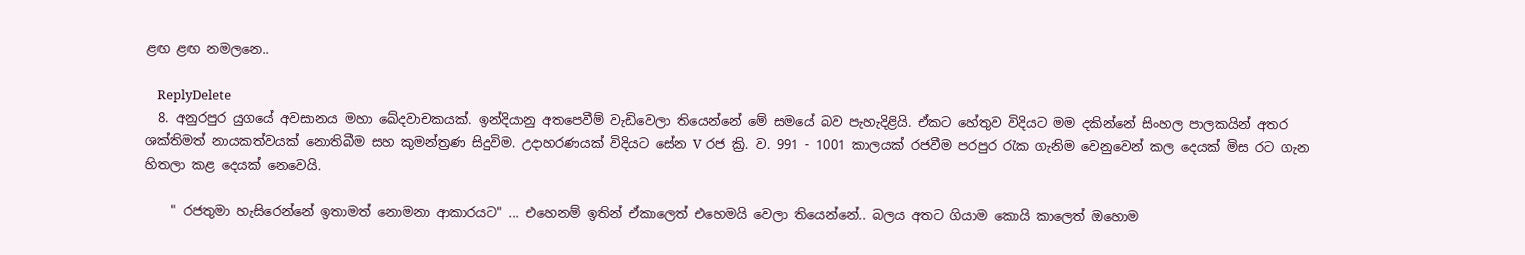ළඟ ළඟ නමලනෙ..

    ReplyDelete
  8. අනුරපුර යුගයේ අවසානය මහා ඛේදවාචකයක්. ඉන්දියානු අතපෙවීම් වැඩිවෙලා තියෙන්නේ මේ සමයේ බව පැහැදිළියි. ඒකට හේතුව විදියට මම දකින්නේ සිංහල පාලකයින් අතර ශක්තිමත් නායකත්වයක් නොතිබීම සහ කුමන්ත්‍රණ සිදුවිම. උදාහරණයක් විදියට සේන V රජ ක්‍රි. ව. 991 - 1001 කාලයක් රජවීම පරපුර රැක ගැනිම වෙනුවෙන් කල දෙයක් මිස රට ගැන හිතලා කළ දෙයක් නෙවෙයි.

    " රජතුමා හැසිරෙන්නේ ඉතාමත් නොමනා ආකාරයට" ... එහෙනම් ඉතින් ඒකාලෙත් එහෙමයි වෙලා තියෙන්නේ.. බලය අතට ගියාම කොයි කාලෙත් ඔහොම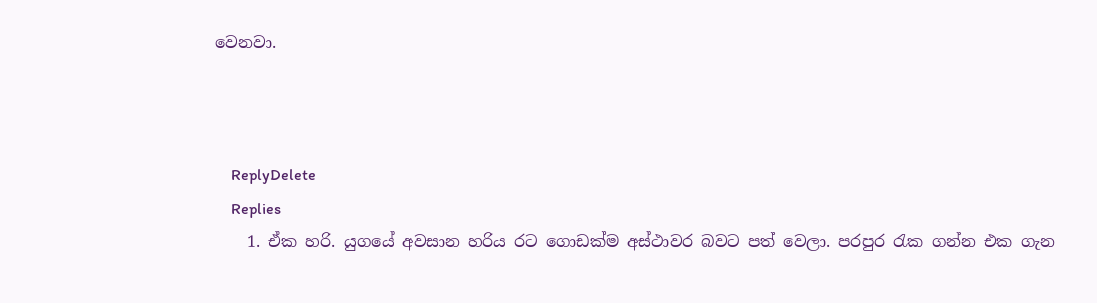වෙනවා.



    ReplyDelete
    Replies
    1. ඒක හරි. යුගයේ අවසාන හරිය රට ගොඩක්ම අස්ථාවර බවට පත් වෙලා. පරපුර රැක ගන්න එක ගැන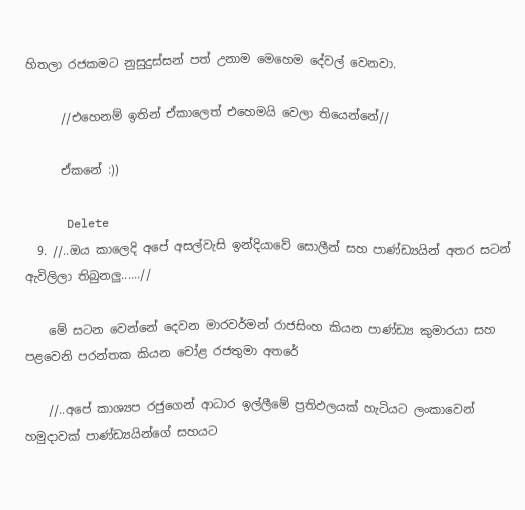හිතලා රජකමට නුසුදුස්සන් පත් උනාම මෙහෙම දේවල් වෙනවා.

      //එහෙනම් ඉතින් ඒකාලෙත් එහෙමයි වෙලා තියෙන්නේ//

      ඒකනේ :))

      Delete
  9. //..ඔය කාලෙදි අපේ අසල්වැසි ඉන්දියාවේ සොලීන් සහ පාණ්ඩ්‍යයින් අතර සටන් ඇවිලිලා තිබුනලු......//

    මේ සටන වෙන්නේ දෙවන මාරවර්මන් රාජසිංහ කියන පාණ්ඩ්‍ය කුමාරයා සහ පළවෙනි පරන්තක කියන චෝළ රජතුමා අතරේ

    //..අපේ කාශ්‍යප රජුගෙන් ආධාර ඉල්ලීමේ ප්‍රතිඵලයක් හැටියට ලංකාවෙන් හමුදාවක් පාණ්ඩ්‍යයින්ගේ සහයට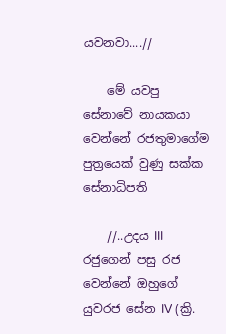යවනවා....//

    මේ යවපු සේනාවේ නායකයා වෙන්නේ රජතුමාගේම පුත්‍රයෙක් වුණු සක්ක සේනාධිපති

    //..උදය III රජුගෙන් පසු රජ වෙන්නේ ඔහුගේ යුවරජ සේන IV (ක්‍රි.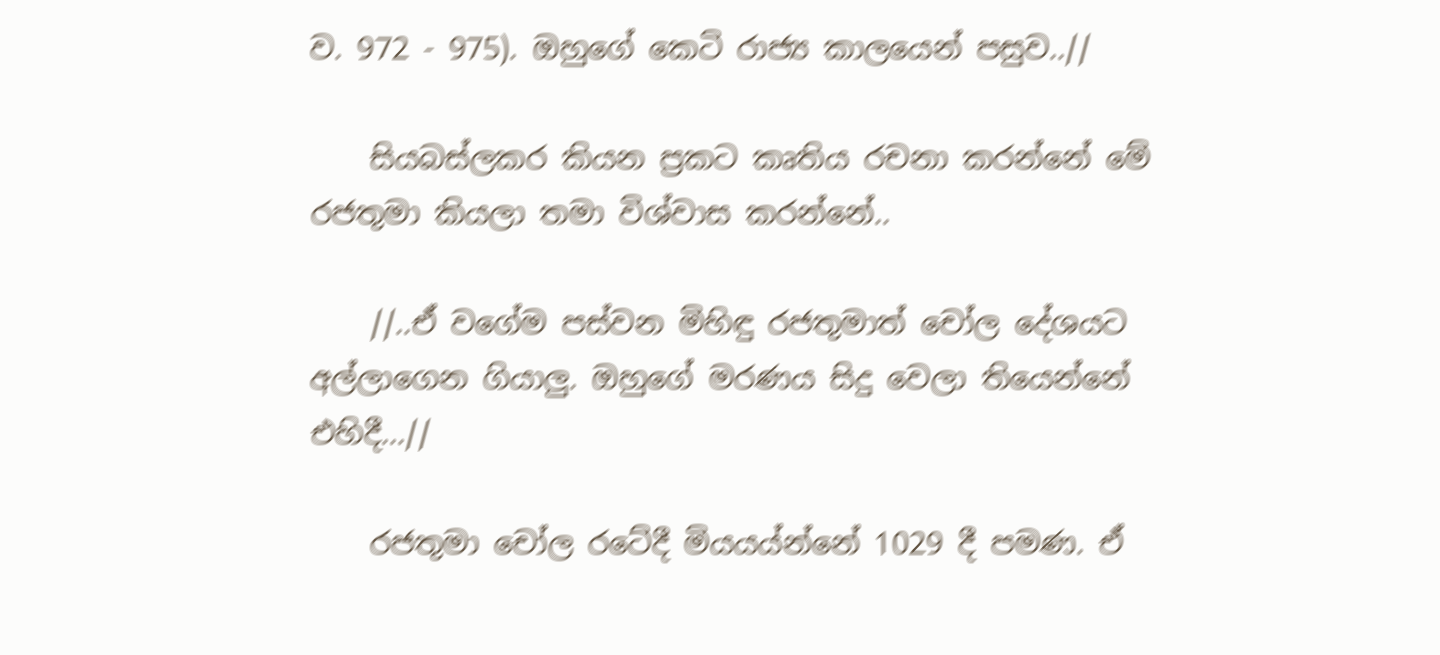ව. 972 - 975). ඔහුගේ කෙටි රාජ්‍ය කාලයෙන් පසුව..//

    සියබස්ලකර කියන ප්‍රකට කෘතිය රචනා කරන්නේ මේ රජතුමා කියලා තමා විශ්වාස කරන්නේ..

    //..ඒ වගේම පස්වන මිහිඳු රජතුමාත් චෝල දේශයට අල්ලාගෙන ගියාලු. ඔහුගේ මරණය සිදු වෙලා තියෙන්නේ එහිදී...//

    රජතුමා චෝල රටේදී මියයය්න්නේ 1029 දී පමණ. ඒ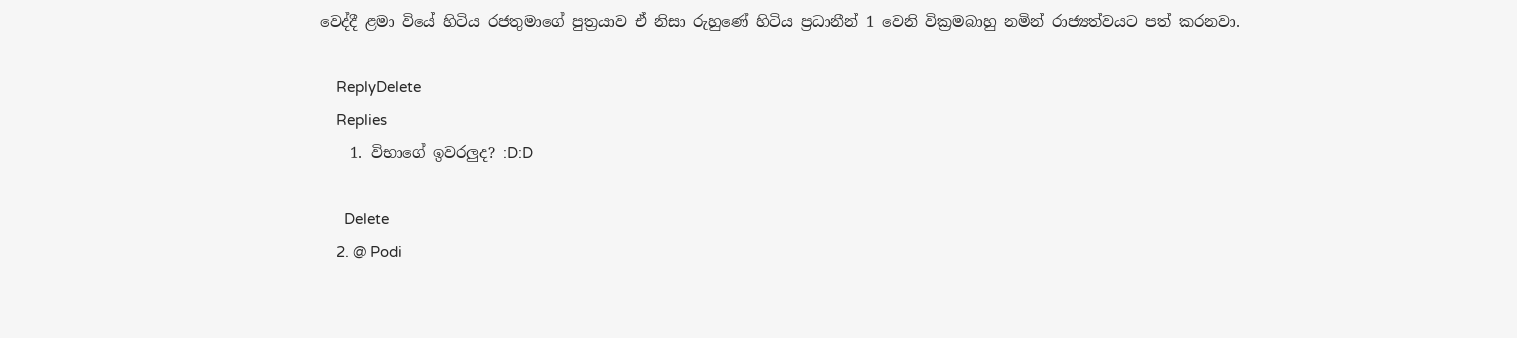වෙද්දී ළමා වියේ හිටිය රජතුමාගේ පුත්‍රයාව ඒ නිසා රුහුණේ හිටිය ප්‍රධානීන් 1 වෙනි වික්‍රමබාහු නමින් රාජ්‍යත්වයට පත් කරනවා.

    ReplyDelete
    Replies
    1. විභාගේ ඉවරලුද? :D:D

      Delete
    2. @ Podi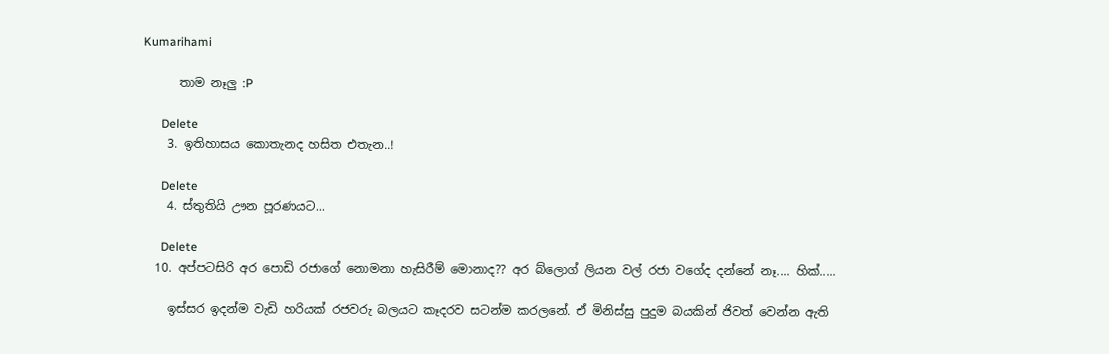Kumarihami

      තාම නෑලු :P

      Delete
    3. ඉතිහාසය කොතැනද හසිත එතැන..!

      Delete
    4. ස්තුතියි ඌන පූරණයට...

      Delete
  10. අප්පටසිරි අර පොඩි රජාගේ නොමනා හැසිරීම් මොනාද?? අර බ්ලොග් ලියන වල් රජා වගේද දන්නේ නෑ.... හික්.....

    ඉස්සර ඉදන්ම වැඩි හරියක් රජවරු බලයට කෑදරව සටන්ම කරලනේ. ඒ මිනිස්සු පුදුම බයකින් ජිවත් වෙන්න ඇති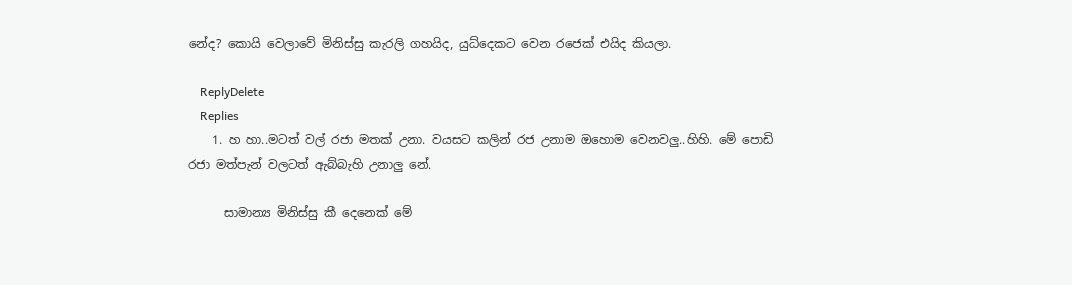නේද? කොයි වෙලාවේ මිනිස්සු කැරලි ගහයිද, යුධ්දෙකට වෙන රජෙක් එයිද කියලා.

    ReplyDelete
    Replies
    1. හ හා..මටත් වල් රජා මතක් උනා. වයසට කලින් රජ උනාම ඔහොම වෙනවලු..හිහි. මේ පොඩි රජා මත්පැන් වලටත් ඇබ්බැහි උනාලු නේ.

      සාමාන්‍ය මිනිස්සු කී දෙනෙක් මේ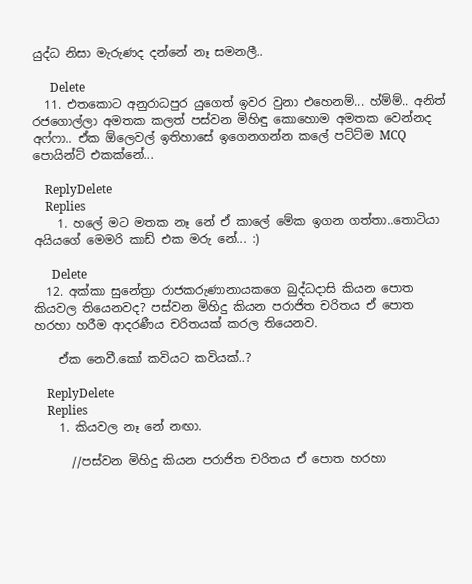යුද්ධ නිසා මැරුණද දන්නේ නෑ සමනලී..

      Delete
  11. එතකොට අනුරාධපුර යුගෙත් ඉවර වුනා එහෙනම්... හ්ම්ම්.. අනිත් රජගොල්ලා අමතක කලත් පස්වන මිහිඳු කොහොම අමතක වෙන්නද අෆ්ෆා.. ඒක ඕලෙවල් ඉතිහාසේ ඉගෙනගන්න කලේ පට්ට්ම MCQ පොයින්ට් එකක්නේ...

    ReplyDelete
    Replies
    1. හලේ මට මතක නෑ නේ ඒ කාලේ මේක ඉගන ගත්තා..තොටියා අයියගේ මෙමරි කාඩ් එක මරු නේ... :)

      Delete
  12. අක්කා සුනේත්‍රා රාජකරුණානායකගෙ බුද්ධදාසි කියන පොත කියවල තියෙනවද? පස්වන මිහිදු කියන පරාජිත චරිතය ඒ පොත හරහා හරීම ආදරණීය චරිතයක් කරල තියෙනව.

    ඒක නෙවී.කෝ කවියට කවියක්..?

    ReplyDelete
    Replies
    1. කියවල නෑ නේ නඟා.

      //පස්වන මිහිදු කියන පරාජිත චරිතය ඒ පොත හරහා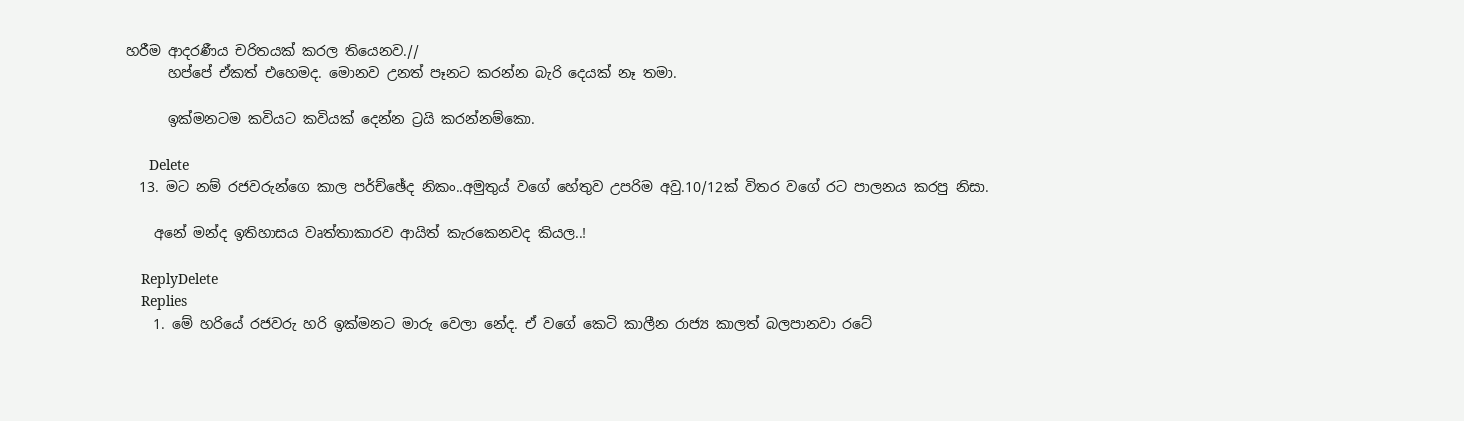හරීම ආදරණීය චරිතයක් කරල තියෙනව.//
      හප්පේ ඒකත් එහෙමද. මොනව උනත් පෑනට කරන්න බැරි දෙයක් නෑ තමා.

      ඉක්මනටම කවියට කවියක් දෙන්න ට්‍රයි කරන්නම්කො.

      Delete
  13. මට නම් රජවරුන්ගෙ කාල පර්ච්ඡේද නිකං..අමුතුය් වගේ හේතුව උපරිම අවු.10/12ක් විතර වගේ රට පාලනය කරපු නිසා.

    අනේ මන්ද ඉතිහාසය වෘත්තාකාරව ආයිත් කැරකෙනවද කියල..!

    ReplyDelete
    Replies
    1. මේ හරියේ රජවරු හරි ඉක්මනට මාරු වෙලා නේද. ඒ වගේ කෙටි කාලීන රාජ්‍ය කාලත් බලපානවා රටේ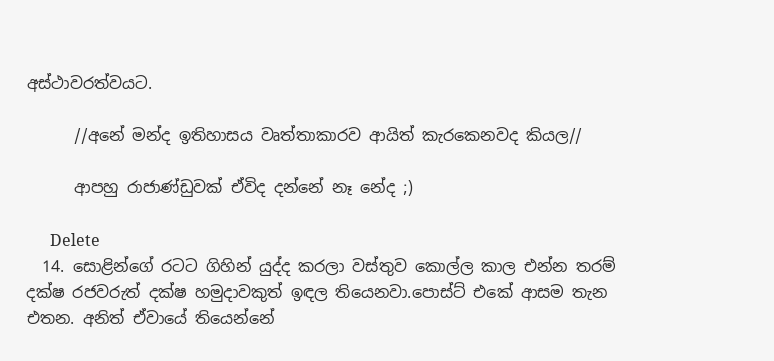අස්ථාවරත්වයට.

      //අනේ මන්ද ඉතිහාසය වෘත්තාකාරව ආයිත් කැරකෙනවද කියල//

      ආපහු රාජාණ්ඩුවක් ඒවිද දන්නේ නෑ නේද ;)

      Delete
  14. සොළින්ගේ රටට ගිහින් යුද්ද කරලා වස්තුව කොල්ල කාල එන්න තරම් දක්ෂ රජවරුත් දක්ෂ හමුදාවකුත් ඉඳල තියෙනවා.පොස්ට් එකේ ආසම තැන එතන. අනිත් ඒවායේ තියෙන්නේ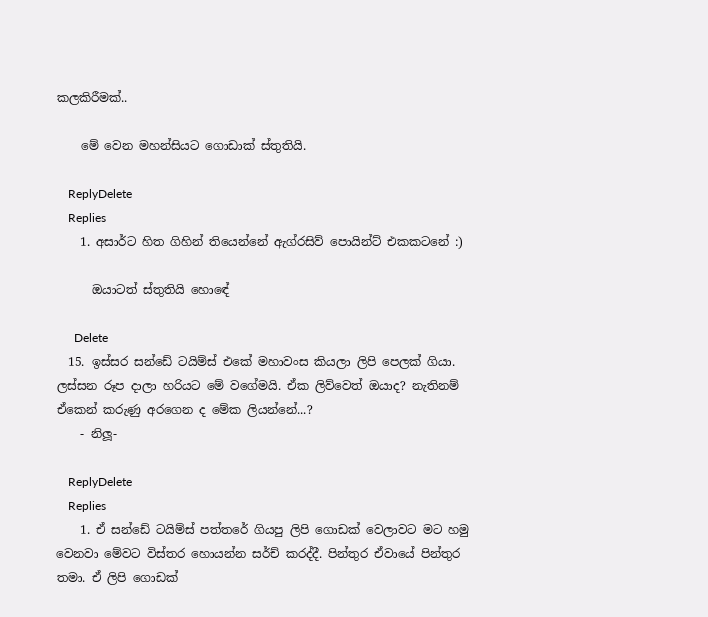කලකිරීමක්..

    මේ වෙන මහන්සියට ගොඩාක් ස්තුතියි.

    ReplyDelete
    Replies
    1. අසාර්ට හිත ගිහින් තියෙන්නේ ඇග්රසිව් පොයින්ට් එකකටනේ :)

      ඔයාටත් ස්තුතියි හොඳේ

      Delete
  15. ඉස්සර සන්ඩේ ටයිම්ස් එකේ මහාවංස කියලා ලිපි පෙලක් ගියා. ලස්සන රූප දාලා හරියට මේ වගේමයි. ඒක ලිව්වෙත් ඔයාද? නැතිනම් ඒකෙන් කරුණු අරගෙන ද මේක ලියන්නේ...?
    - නිලූ-

    ReplyDelete
    Replies
    1. ඒ සන්ඩේ ටයිම්ස් පත්තරේ ගියපු ලිපි ගොඩක් වෙලාවට මට හමු වෙනවා මේවට විස්තර හොයන්න සර්ච් කරද්දී. පින්තුර ඒවායේ පින්තුර තමා. ඒ ලිපි ගොඩක්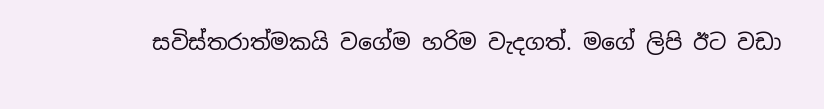සවිස්තරාත්මකයි වගේම හරිම වැදගත්. මගේ ලිපි ඊට වඩා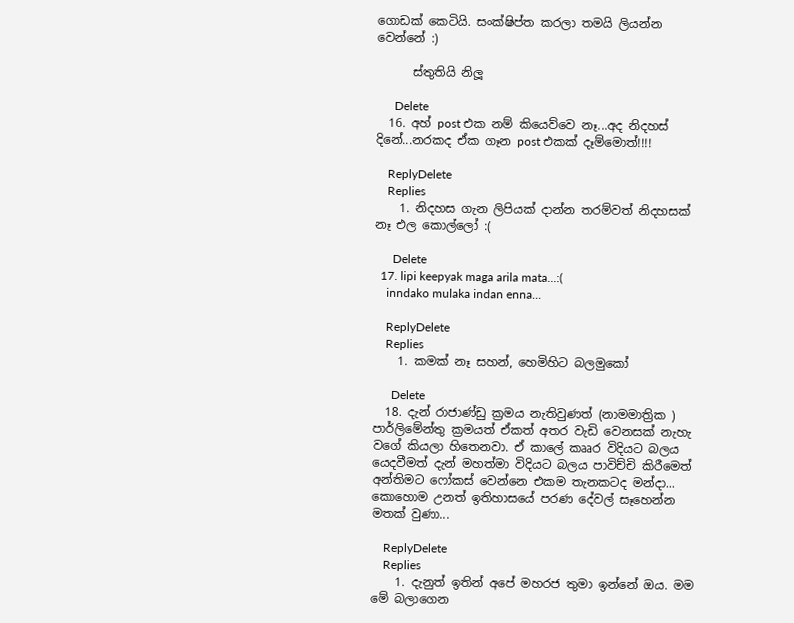ගොඩක් කෙටියි. සංක්ෂිප්ත කරලා තමයි ලියන්න වෙන්නේ :)

      ස්තුතියි නිලූ

      Delete
  16. අහ් post එක නම් කියෙව්වෙ නෑ...අද නිදහස් දිනේ...නරකද ඒක ගෑන post එකක් දෑම්මොත්!!!!

    ReplyDelete
    Replies
    1. නිදහස ගැන ලිපියක් දාන්න තරම්වත් නිදහසක් නෑ එල කොල්ලෝ :(

      Delete
  17. lipi keepyak maga arila mata...:(
    inndako mulaka indan enna...

    ReplyDelete
    Replies
    1. කමක් නෑ සහන්, හෙමිහිට බලමුකෝ

      Delete
  18. දැන් රාජාණ්ඩු ක්‍රමය නැතිවුණත් (නාමමාත්‍රික ) පාර්ලිමේන්තු ක්‍රමයත් ඒකත් අතර වැඩි වෙනසක් නැහැ වගේ කියලා හිතෙනවා. ඒ කාලේ කෲර විදියට බලය යෙදවීමත් දැන් මහත්මා විදියට බලය පාවිච්චි කිරීමෙත් අන්තිමට ෆෝකස් වෙන්නෙ එකම තැනකටද මන්දා... කොහොම උනත් ඉතිහාසයේ පරණ දේවල් සෑහෙන්න මතක් වුණා...

    ReplyDelete
    Replies
    1. දැනුත් ඉතින් අපේ මහරජ තුමා ඉන්නේ ඔය. මම මේ බලාගෙන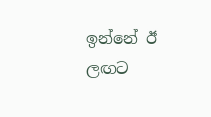ඉන්නේ ඊ ලඟට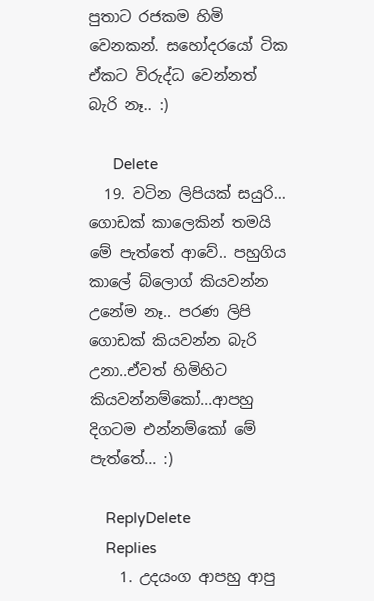පුතාට රජකම හිමි වෙනකන්. සහෝදරයෝ ටික ඒකට විරුද්ධ වෙන්නත් බැරි නෑ.. :)

      Delete
  19. වටින ලිපියක් සයුරි... ගොඩක් කාලෙකින් තමයි මේ පැත්තේ ආවේ.. පහුගිය කාලේ බ්ලොග් කියවන්න උනේම නෑ.. පරණ ලිපි ගොඩක් කියවන්න බැරි උනා..ඒවත් හිමිහිට කියවන්නම්කෝ...ආපහු දිගටම එන්නම්කෝ මේ පැත්තේ... :)

    ReplyDelete
    Replies
    1. උදයංග ආපහු ආපු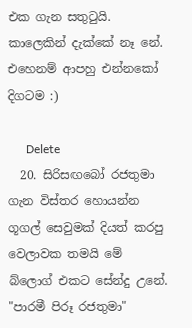එක ගැන සතුටුයි. කාලෙකින් දැක්කේ නෑ නේ. එහෙනම් ආපහු එන්නකෝ දිගටම :)

      Delete
  20. සිරිසඟබෝ රජතුමා ගැන විස්තර හොයන්න ගූගල් සෙවුමක් දියත් කරපු වෙලාවක තමයි මේ බ්ලොග් එකට සේන්දු උනේ. "පාරමී පිරූ රජතුමා"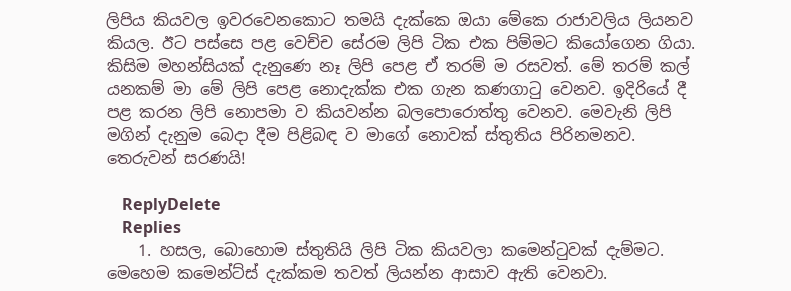ලිපිය කියවල ඉවරවෙනකොට තමයි දැක්කෙ ඔයා මේකෙ රාජාවලිය ලියනව කියල. ඊට පස්සෙ පළ වෙච්ච සේරම ලිපි ටික එක පිම්මට කියෝගෙන ගියා. කිසිම මහන්සියක් දැනුණෙ නෑ ලිපි පෙළ ඒ තරම් ම රසවත්. මේ තරම් කල් යනකම් මා මේ ලිපි පෙළ නොදැක්ක එක ගැන කණගාටු වෙනව. ඉදිරියේ දී පළ කරන ලිපි නොපමා ව කියවන්න බලපොරොත්තු වෙනව. මෙවැනි ලිපි මගින් දැනුම බෙදා දීම පිළිබඳ ව මාගේ නොවක් ස්තුතිය පිරිනමනව. තෙරුවන් සරණයි!

    ReplyDelete
    Replies
    1. හසල, බොහොම ස්තුතියි ලිපි ටික කියවලා කමෙන්ටුවක් දැම්මට. මෙහෙම කමෙන්ට්ස් දැක්කම තවත් ලියන්න ආසාව ඇති වෙනවා.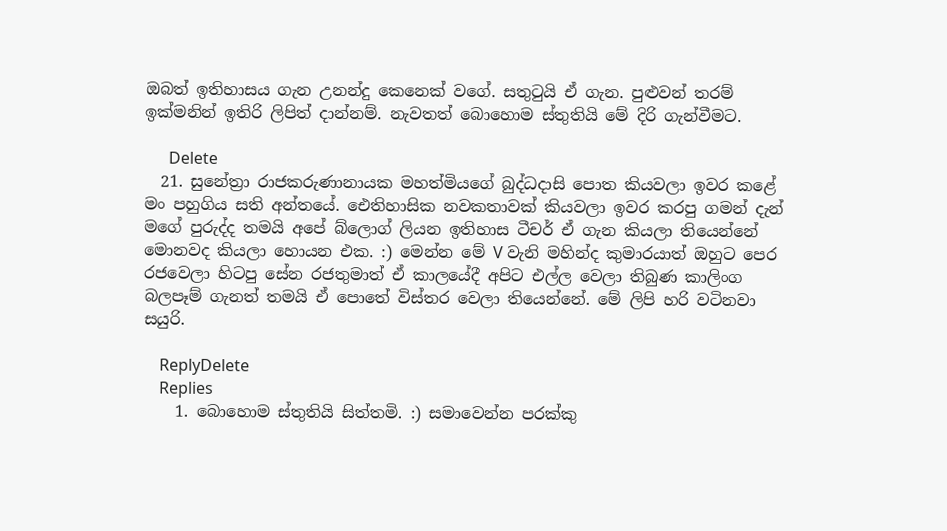ඔබත් ඉතිහාසය ගැන උනන්දු කෙනෙක් වගේ. සතුටුයි ඒ ගැන. පුළුවන් තරම් ඉක්මනින් ඉතිරි ලිපිත් දාන්නම්. නැවතත් බොහොම ස්තුතියි මේ දිරි ගැන්වීමට.

      Delete
  21. සුනේත්‍රා රාජකරුණානායක මහත්මියගේ බුද්ධදාසි පොත කියවලා ඉවර කළේ මං පහුගිය සති අන්තයේ. ඓතිහාසික නවකතාවක් කියවලා ඉවර කරපු ගමන් දැන් මගේ පුරුද්ද තමයි අපේ බ්ලොග් ලියන ඉතිහාස ටීචර් ඒ ගැන කියලා තියෙන්නේ මොනවද කියලා හොයන එක. :) මෙන්න මේ V වැනි මහින්ද කුමාරයාත් ඔහුට පෙර රජවෙලා හිටපු සේන රජතුමාත් ඒ කාලයේදී අපිට එල්ල වෙලා තිබුණ කාලිංග බලපෑම් ගැනත් තමයි ඒ පොතේ විස්තර වෙලා තියෙන්නේ. මේ ලිපි හරි වටිනවා සයුරි.

    ReplyDelete
    Replies
    1. බොහොම ස්තුතියි සිත්තමි. :) සමාවෙන්න පරක්කු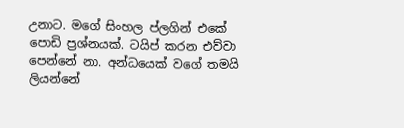උනාට. මගේ සිංහල ප්ලගින් එකේ පොඩි ප්‍රශ්නයක්. ටයිප් කරන එව්වා පෙන්නේ නා. අන්ධයෙක් වගේ තමයි ලියන්නේ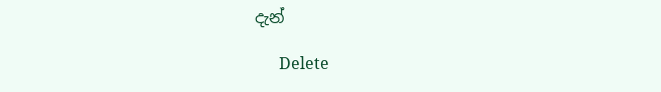දැන්

      Delete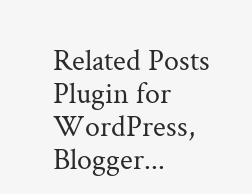Related Posts Plugin for WordPress, Blogger...